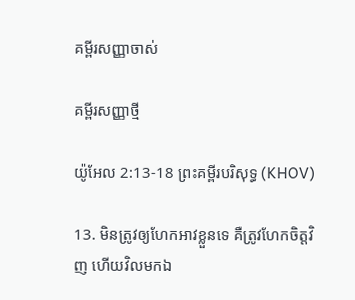គម្ពីរសញ្ញាចាស់

គម្ពីរសញ្ញាថ្មី

យ៉ូអែល 2:13-18 ព្រះគម្ពីរបរិសុទ្ធ (KHOV)

13. មិនត្រូវឲ្យហែកអាវខ្លួនទេ គឺត្រូវហែកចិត្តវិញ ហើយវិលមកឯ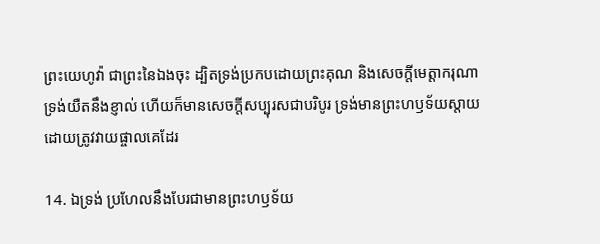ព្រះ‌យេហូវ៉ា ជាព្រះនៃឯងចុះ ដ្បិតទ្រង់ប្រកបដោយព្រះ‌គុណ និងសេចក្តីមេត្តា‌ករុណា ទ្រង់យឺតនឹងខ្ញាល់ ហើយក៏មានសេចក្តីសប្បុរសជាបរិបូរ ទ្រង់មានព្រះ‌ហឫ‌ទ័យស្តាយដោយត្រូវវាយ‌ផ្ចាលគេដែរ

14. ឯទ្រង់ ប្រហែលនឹងបែរជាមានព្រះ‌ហឫ‌ទ័យ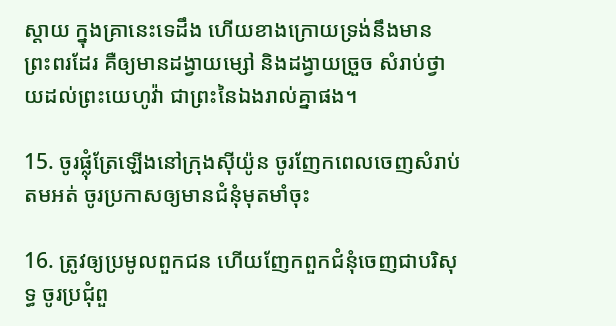ស្តាយ ក្នុងគ្រានេះទេដឹង ហើយខាងក្រោយទ្រង់នឹងមានព្រះ‌ពរដែរ គឺឲ្យមានដង្វាយម្សៅ និងដង្វាយច្រួច សំរាប់ថ្វាយដល់ព្រះ‌យេហូវ៉ា ជាព្រះនៃឯងរាល់គ្នាផង។

15. ចូរផ្លុំត្រែឡើងនៅក្រុងស៊ីយ៉ូន ចូរញែកពេលចេញសំរាប់តមអត់ ចូរប្រកាសឲ្យមានជំនុំមុត‌មាំចុះ

16. ត្រូវឲ្យប្រមូលពួកជន ហើយញែកពួកជំនុំចេញជាបរិសុទ្ធ ចូរប្រជុំពួ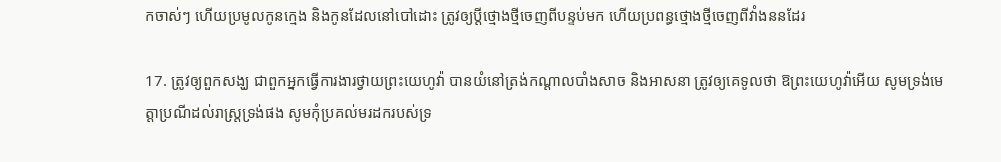កចាស់ៗ ហើយប្រមូលកូនក្មេង និងកូនដែលនៅបៅដោះ ត្រូវឲ្យប្ដីថ្មោង‌ថ្មីចេញពីបន្ទប់មក ហើយប្រពន្ធថ្មោង‌ថ្មីចេញពីវាំង‌ននដែរ

17. ត្រូវឲ្យពួកសង្ឃ ជាពួកអ្នកធ្វើការ‌ងារថ្វាយព្រះ‌យេហូវ៉ា បានយំនៅត្រង់កណ្តាលបាំង‌សាច និងអាសនា ត្រូវឲ្យគេទូលថា ឱព្រះ‌យេហូវ៉ាអើយ សូមទ្រង់មេត្តាប្រណីដល់រាស្ត្រទ្រង់ផង សូមកុំប្រគល់មរដករបស់ទ្រ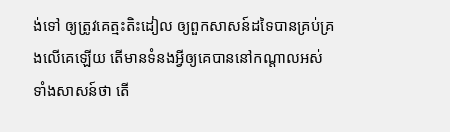ង់ទៅ ឲ្យត្រូវគេត្មះ‌តិះដៀល ឲ្យពួកសាសន៍ដទៃបានគ្រប់‌គ្រងលើគេឡើយ តើមានទំនងអ្វីឲ្យគេបាននៅកណ្តាលអស់ទាំងសាសន៍ថា តើ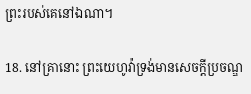ព្រះរបស់គេនៅឯណា។

18. នៅគ្រានោះ ព្រះ‌យេហូវ៉ាទ្រង់មានសេចក្តីប្រចណ្ឌ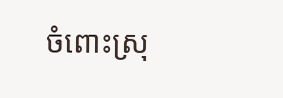ចំពោះស្រុ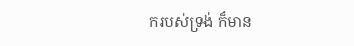ករបស់ទ្រង់ ក៏មាន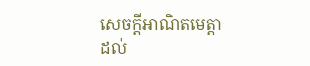សេចក្តីអាណិតមេត្តាដល់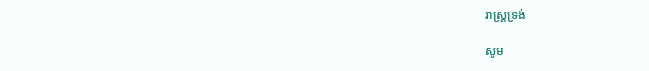រាស្ត្រទ្រង់

សូម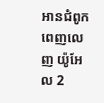អានជំពូកពេញលេញ យ៉ូអែល 2